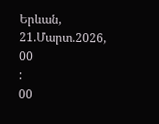Երևան, 21.Մարտ.2026,
00
:
00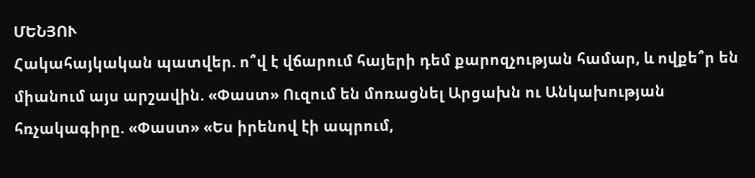ՄԵՆՅՈՒ
Հակահայկական պատվեր. ո՞վ է վճարում հայերի դեմ քարոզչության համար, և ովքե՞ր են միանում այս արշավին. «Փաստ» Ուզում են մոռացնել Արցախն ու Անկախության հռչակագիրը. «Փաստ» «Ես իրենով էի ապրում,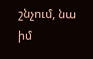շնչում, նա իմ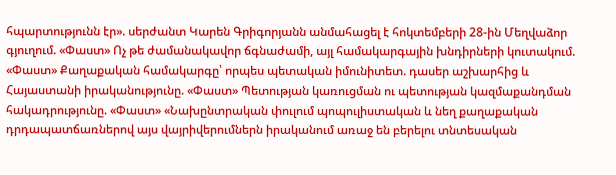հպարտությունն էր». սերժանտ Կարեն Գրիգորյանն անմահացել է հոկտեմբերի 28-ին Մեղվաձոր գյուղում. «Փաստ» Ոչ թե ժամանակավոր ճգնաժամի, այլ համակարգային խնդիրների կուտակում. «Փաստ» Քաղաքական համակարգը՝ որպես պետական իմունիտետ. դասեր աշխարհից և Հայաստանի իրականությունը. «Փաստ» Պետության կառուցման ու պետության կազմաքանդման հակադրությունը. «Փաստ» «Նախընտրական փուլում պոպուլիստական և նեղ քաղաքական դրդապատճառներով այս վայրիվերումներն իրականում առաջ են բերելու տնտեսական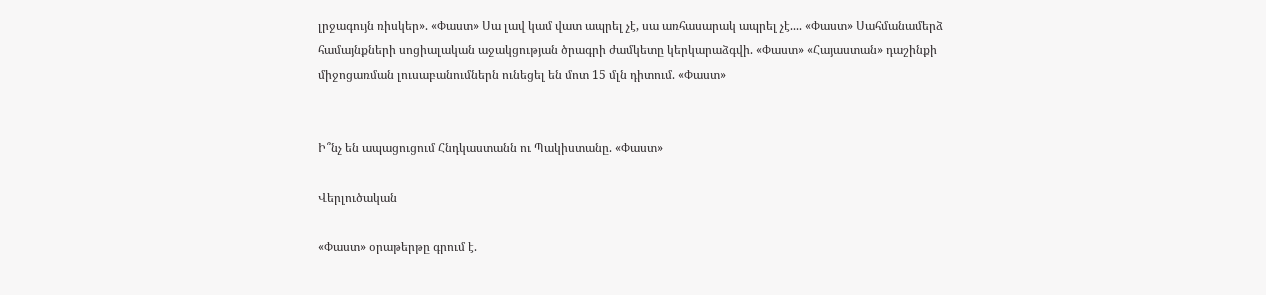լրջագույն ռիսկեր». «Փաստ» Սա լավ կամ վատ ապրել չէ, սա առհասարակ ապրել չէ.... «Փաստ» Սահմանամերձ համայնքների սոցիալական աջակցության ծրագրի ժամկետը կերկարաձգվի. «Փաստ» «Հայաստան» դաշինքի միջոցառման լուսաբանումներն ունեցել են մոտ 15 մլն դիտում. «Փաստ»


Ի՞նչ են ապացուցում Հնդկաստանն ու Պակիստանը. «Փաստ»

Վերլուծական

«Փաստ» օրաթերթը գրում է.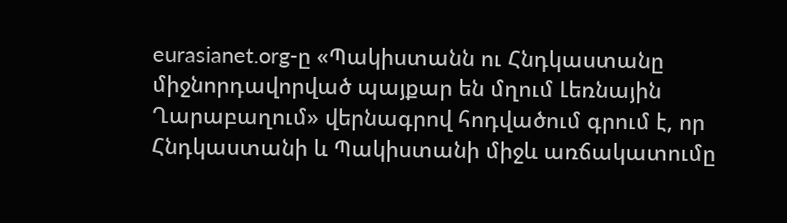eurasianet.org-ը «Պակիստանն ու Հնդկաստանը միջնորդավորված պայքար են մղում Լեռնային Ղարաբաղում» վերնագրով հոդվածում գրում է, որ Հնդկաստանի և Պակիստանի միջև առճակատումը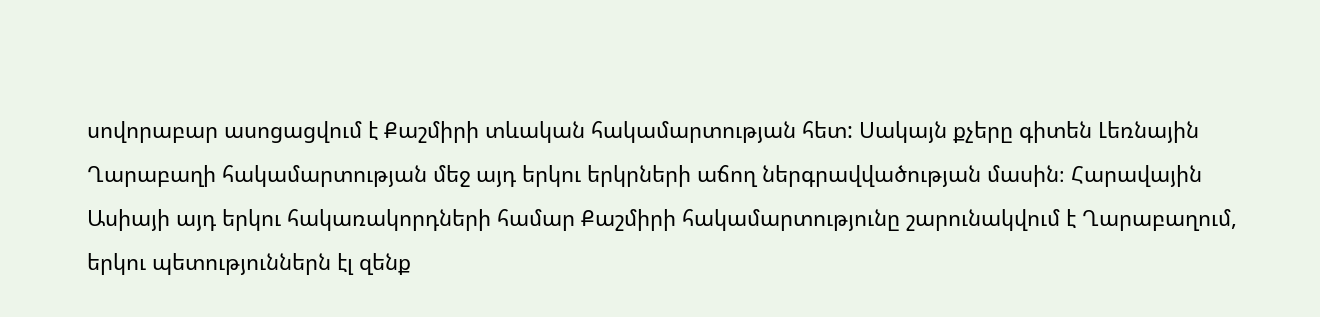սովորաբար ասոցացվում է Քաշմիրի տևական հակամարտության հետ: Սակայն քչերը գիտեն Լեռնային Ղարաբաղի հակամարտության մեջ այդ երկու երկրների աճող ներգրավվածության մասին։ Հարավային Ասիայի այդ երկու հակառակորդների համար Քաշմիրի հակամարտությունը շարունակվում է Ղարաբաղում, երկու պետություններն էլ զենք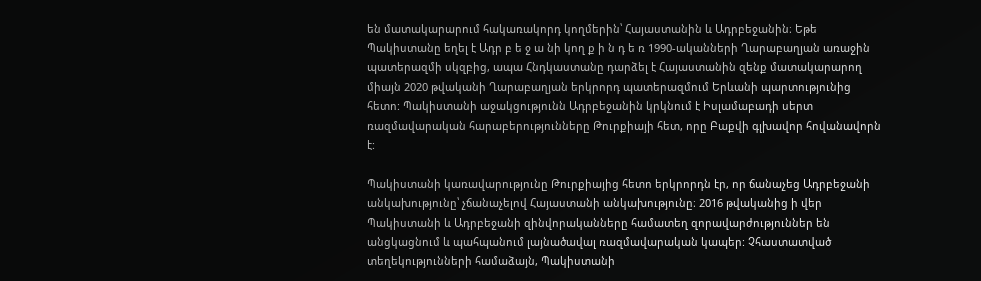են մատակարարում հակառակորդ կողմերին՝ Հայաստանին և Ադրբեջանին։ Եթե Պակիստանը եղել է Ադր բ ե ջ ա նի կող ք ի ն դ ե ռ 1990-ականների Ղարաբաղյան առաջին պատերազմի սկզբից, ապա Հնդկաստանը դարձել է Հայաստանին զենք մատակարարող միայն 2020 թվականի Ղարաբաղյան երկրորդ պատերազմում Երևանի պարտությունից հետո: Պակիստանի աջակցությունն Ադրբեջանին կրկնում է Իսլամաբադի սերտ ռազմավարական հարաբերությունները Թուրքիայի հետ, որը Բաքվի գլխավոր հովանավորն է:

Պակիստանի կառավարությունը Թուրքիայից հետո երկրորդն էր, որ ճանաչեց Ադրբեջանի անկախությունը՝ չճանաչելով Հայաստանի անկախությունը։ 2016 թվականից ի վեր Պակիստանի և Ադրբեջանի զինվորականները համատեղ զորավարժություններ են անցկացնում և պահպանում լայնածավալ ռազմավարական կապեր: Չհաստատված տեղեկությունների համաձայն, Պակիստանի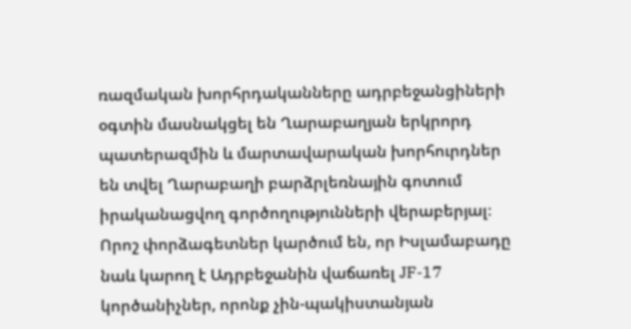ռազմական խորհրդականները ադրբեջանցիների օգտին մասնակցել են Ղարաբաղյան երկրորդ պատերազմին և մարտավարական խորհուրդներ են տվել Ղարաբաղի բարձրլեռնային գոտում իրականացվող գործողությունների վերաբերյալ։ Որոշ փորձագետներ կարծում են, որ Իսլամաբադը նաև կարող է Ադրբեջանին վաճառել JF-17 կործանիչներ, որոնք չին-պակիստանյան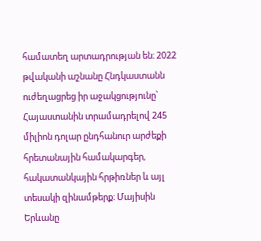համատեղ արտադրության են։ 2022 թվականի աշնանը Հնդկաստանն ուժեղացրեց իր աջակցությունը՝ Հայաստանին տրամադրելով 245 միլիոն դոլար ընդհանուր արժեքի հրետանային համակարգեր, հակատանկային հրթիռներ և այլ տեսակի զինամթերք։ Մայիսին Երևանը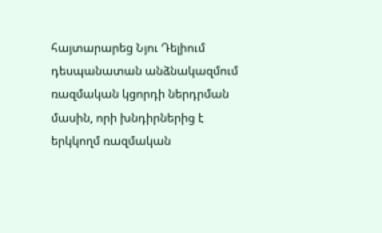հայտարարեց Նյու Դելիում դեսպանատան անձնակազմում ռազմական կցորդի ներդրման մասին, որի խնդիրներից է երկկողմ ռազմական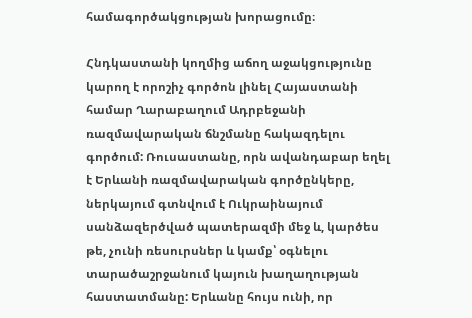համագործակցության խորացումը։

Հնդկաստանի կողմից աճող աջակցությունը կարող է որոշիչ գործոն լինել Հայաստանի համար Ղարաբաղում Ադրբեջանի ռազմավարական ճնշմանը հակազդելու գործում: Ռուսաստանը, որն ավանդաբար եղել է Երևանի ռազմավարական գործընկերը, ներկայում գտնվում է Ուկրաինայում սանձազերծված պատերազմի մեջ և, կարծես թե, չունի ռեսուրսներ և կամք՝ օգնելու տարածաշրջանում կայուն խաղաղության հաստատմանը: Երևանը հույս ունի, որ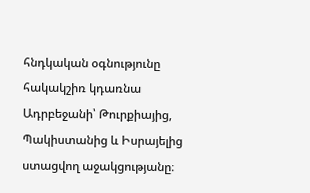հնդկական օգնությունը հակակշիռ կդառնա Ադրբեջանի՝ Թուրքիայից, Պակիստանից և Իսրայելից ստացվող աջակցությանը։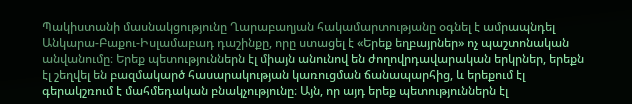Պակիստանի մասնակցությունը Ղարաբաղյան հակամարտությանը օգնել է ամրապնդել Անկարա-Բաքու-Իսլամաբադ դաշինքը, որը ստացել է «Երեք եղբայրներ» ոչ պաշտոնական անվանումը։ Երեք պետություններն էլ միայն անունով են ժողովրդավարական երկրներ, երեքն էլ շեղվել են բազմակարծ հասարակության կառուցման ճանապարհից, և երեքում էլ գերակշռում է մահմեդական բնակչությունը։ Այն, որ այդ երեք պետություններն էլ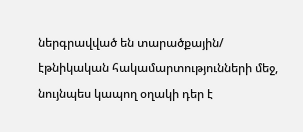ներգրավված են տարածքային/ էթնիկական հակամարտությունների մեջ, նույնպես կապող օղակի դեր է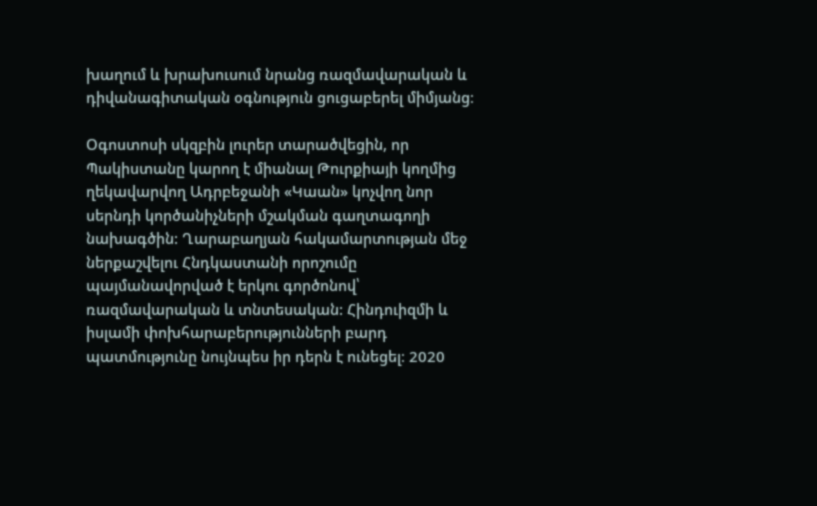խաղում և խրախուսում նրանց ռազմավարական և դիվանագիտական օգնություն ցուցաբերել միմյանց։

Օգոստոսի սկզբին լուրեր տարածվեցին, որ Պակիստանը կարող է միանալ Թուրքիայի կողմից ղեկավարվող Ադրբեջանի «Կաան» կոչվող նոր սերնդի կործանիչների մշակման գաղտագողի նախագծին: Ղարաբաղյան հակամարտության մեջ ներքաշվելու Հնդկաստանի որոշումը պայմանավորված է երկու գործոնով՝ ռազմավարական և տնտեսական: Հինդուիզմի և իսլամի փոխհարաբերությունների բարդ պատմությունը նույնպես իր դերն է ունեցել։ 2020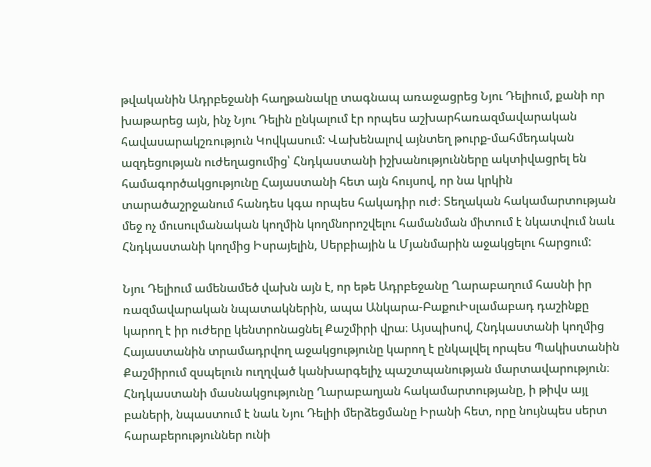թվականին Ադրբեջանի հաղթանակը տագնապ առաջացրեց Նյու Դելիում, քանի որ խաթարեց այն, ինչ Նյու Դելին ընկալում էր որպես աշխարհառազմավարական հավասարակշռություն Կովկասում: Վախենալով այնտեղ թուրք-մահմեդական ազդեցության ուժեղացումից՝ Հնդկաստանի իշխանությունները ակտիվացրել են համագործակցությունը Հայաստանի հետ այն հույսով, որ նա կրկին տարածաշրջանում հանդես կգա որպես հակադիր ուժ։ Տեղական հակամարտության մեջ ոչ մուսուլմանական կողմին կողմնորոշվելու համանման միտում է նկատվում նաև Հնդկաստանի կողմից Իսրայելին, Սերբիային և Մյանմարին աջակցելու հարցում:

Նյու Դելիում ամենամեծ վախն այն է, որ եթե Ադրբեջանը Ղարաբաղում հասնի իր ռազմավարական նպատակներին, ապա Անկարա-ԲաքուԻսլամաբադ դաշինքը կարող է իր ուժերը կենտրոնացնել Քաշմիրի վրա։ Այսպիսով, Հնդկաստանի կողմից Հայաստանին տրամադրվող աջակցությունը կարող է ընկալվել որպես Պակիստանին Քաշմիրում զսպելուն ուղղված կանխարգելիչ պաշտպանության մարտավարություն։ Հնդկաստանի մասնակցությունը Ղարաբաղյան հակամարտությանը, ի թիվս այլ բաների, նպաստում է նաև Նյու Դելիի մերձեցմանը Իրանի հետ, որը նույնպես սերտ հարաբերություններ ունի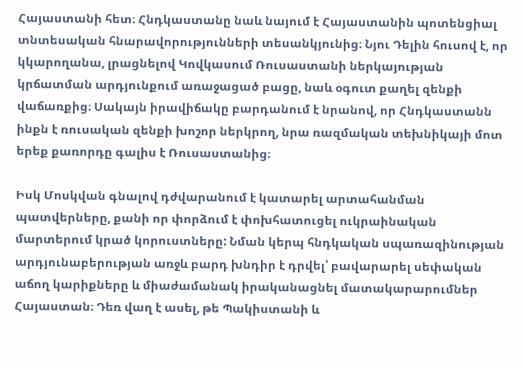Հայաստանի հետ։ Հնդկաստանը նաև նայում է Հայաստանին պոտենցիալ տնտեսական հնարավորությունների տեսանկյունից։ Նյու Դելին հուսով է, որ կկարողանա, լրացնելով Կովկասում Ռուսաստանի ներկայության կրճատման արդյունքում առաջացած բացը, նաև օգուտ քաղել զենքի վաճառքից։ Սակայն իրավիճակը բարդանում է նրանով, որ Հնդկաստանն ինքն է ռուսական զենքի խոշոր ներկրող, նրա ռազմական տեխնիկայի մոտ երեք քառորդը գալիս է Ռուսաստանից։

Իսկ Մոսկվան գնալով դժվարանում է կատարել արտահանման պատվերները, քանի որ փորձում է փոխհատուցել ուկրաինական մարտերում կրած կորուստները: Նման կերպ հնդկական սպառազինության արդյունաբերության առջև բարդ խնդիր է դրվել՝ բավարարել սեփական աճող կարիքները և միաժամանակ իրականացնել մատակարարումներ Հայաստան։ Դեռ վաղ է ասել, թե Պակիստանի և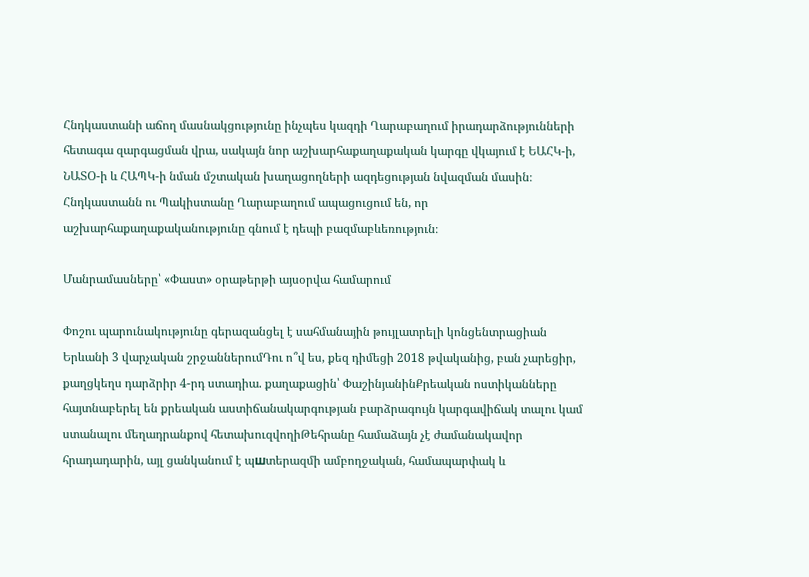Հնդկաստանի աճող մասնակցությունը ինչպես կազդի Ղարաբաղում իրադարձությունների հետագա զարգացման վրա, սակայն նոր աշխարհաքաղաքական կարգը վկայում է ԵԱՀԿ-ի, ՆԱՏՕ-ի և ՀԱՊԿ-ի նման մշտական խաղացողների ազդեցության նվազման մասին։ Հնդկաստանն ու Պակիստանը Ղարաբաղում ապացուցում են, որ աշխարհաքաղաքականությունը գնում է դեպի բազմաբևեռություն։

Մանրամասները՝ «Փաստ» օրաթերթի այսօրվա համարում

Փոշու պարունակությունը գերազանցել է սահմանային թույլատրելի կոնցենտրացիան Երևանի 3 վարչական շրջաններումԴու ո՞վ ես, քեզ դիմեցի 2018 թվականից, բան չարեցիր, քաղցկեղս դարձրիր 4-րդ ստադիա. քաղաքացին՝ ՓաշինյանինՔրեական ոստիկանները հայտնաբերել են քրեական աստիճանակարգության բարձրագույն կարգավիճակ տալու կամ ստանալու մեղադրանքով հետախուզվողիԹեհրանը համաձայն չէ ժամանակավոր հրադադարին, այլ ցանկանում է պшտերազմի ամբողջական, համապարփակ և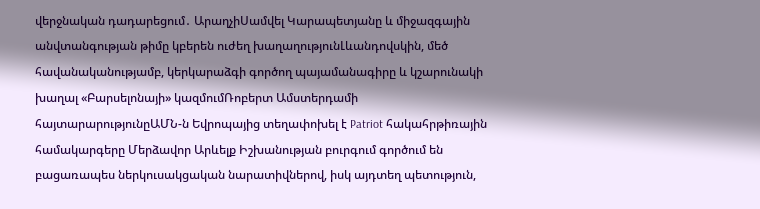վերջնական դադարեցում․ ԱրաղչիՍամվել Կարապետյանը և միջազգային անվտանգության թիմը կբերեն ուժեղ խաղաղությունԼևանդովսկին, մեծ հավանականությամբ, կերկարաձգի գործող պայամանագիրը և կշարունակի խաղալ «Բարսելոնայի» կազմումՌոբերտ Ամստերդամի հայտարարությունըԱՄՆ-ն Եվրոպայից տեղափոխել է Patriot հակահրթիռային համակարգերը Մերձավոր Արևելք Իշխանության բուրգում գործում են բացառապես ներկուսակցական նարատիվներով, իսկ այդտեղ պետություն,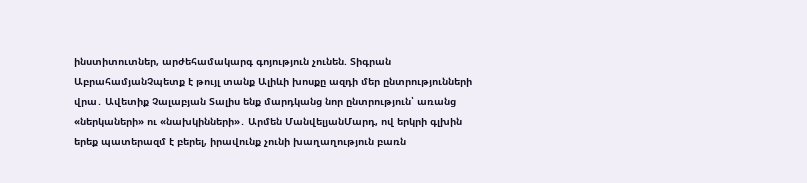ինստիտուտներ, արժեհամակարգ գոյություն չունեն. Տիգրան ԱբրահամյանՉպետք է թույլ տանք Ալիևի խոսքը ազդի մեր ընտրությունների վրա․ Ավետիք Չալաբյան Տալիս ենք մարդկանց նոր ընտրություն՝ առանց «ներկաների» ու «նախկինների»․ Արմեն ՄանվելյանՄարդ, ով երկրի գլխին երեք պատերազմ է բերել, իրավունք չունի խաղաղություն բառն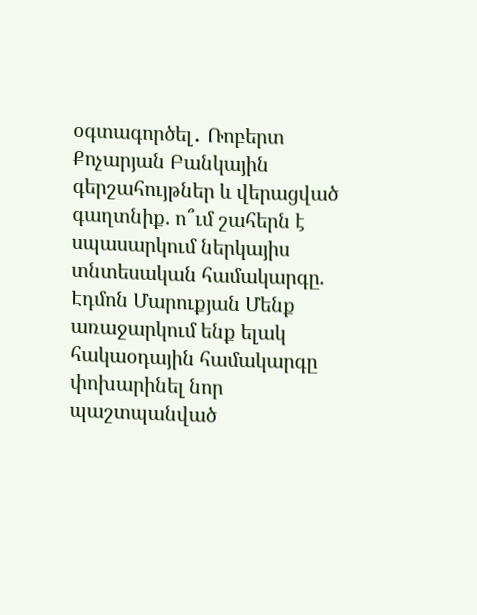օգտագործել․ Ռոբերտ Քոչարյան Բանկային գերշահույթներ և վերացված գաղտնիք. ո՞ւմ շահերն է սպասարկում ներկայիս տնտեսական համակարգը. Էդմոն Մարուքյան Մենք առաջարկում ենք ելակ հակաօդային համակարգը փոխարինել նոր պաշտպանված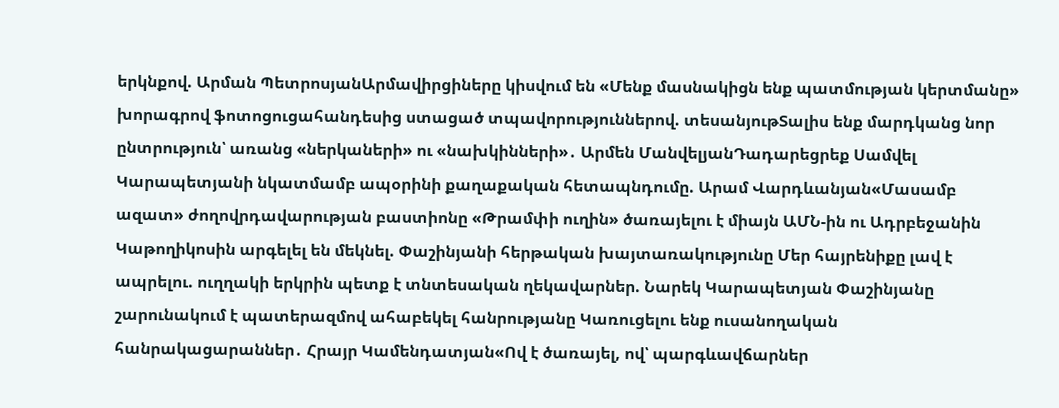երկնքով. Արման ՊետրոսյանԱրմավիրցիները կիսվում են «Մենք մասնակիցն ենք պատմության կերտմանը» խորագրով ֆոտոցուցահանդեսից ստացած տպավորություններով. տեսանյութՏալիս ենք մարդկանց նոր ընտրություն՝ առանց «ներկաների» ու «նախկինների»․ Արմեն ՄանվելյանԴադարեցրեք Սամվել Կարապետյանի նկատմամբ ապօրինի քաղաքական հետապնդումը. Արամ Վարդևանյան«Մասամբ ազատ» ժողովրդավարության բաստիոնը «Թրամփի ուղին» ծառայելու է միայն ԱՄՆ-ին ու Ադրբեջանին Կաթողիկոսին արգելել են մեկնել. Փաշինյանի հերթական խայտառակությունը Մեր հայրենիքը լավ է ապրելու. ուղղակի երկրին պետք է տնտեսական ղեկավարներ. Նարեկ Կարապետյան Փաշինյանը շարունակում է պատերազմով ահաբեկել հանրությանը Կառուցելու ենք ուսանողական հանրակացարաններ․ Հրայր Կամենդատյան«Ով է ծառայել, ով՝ պարգևավճարներ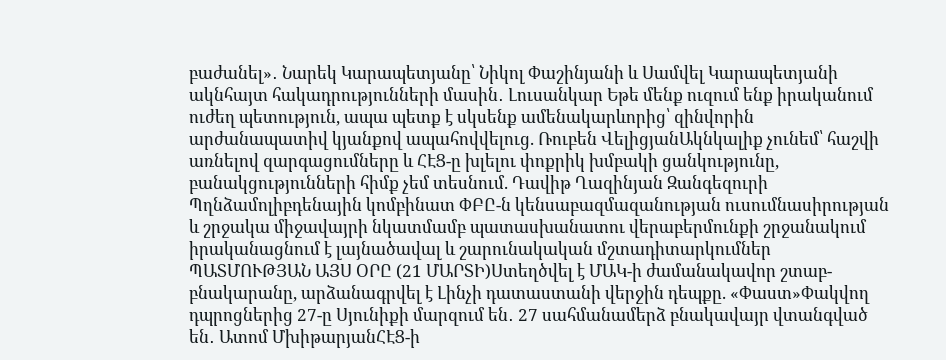բաժանել»․ Նարեկ Կարապետյանը՝ Նիկոլ Փաշինյանի և Սամվել Կարապետյանի ակնհայտ հակադրությունների մասին․ Լուսանկար Եթե մենք ուզում ենք իրականում ուժեղ պետություն, ապա պետք է սկսենք ամենակարևորից՝ զինվորին արժանապատիվ կյանքով ապահովվելուց. Ռուբեն ՎելիցյանԱկնկալիք չունեմ՝ հաշվի առնելով զարգացումները և ՀԷՑ-ը խլելու փոքրիկ խմբակի ցանկությունը, բանակցությունների հիմք չեմ տեսնում. Դավիթ Ղազինյան Զանգեզուրի Պղնձամոլիբդենային կոմբինատ ՓԲԸ-ն կենսաբազմազանության ուսումնասիրության և շրջակա միջավայրի նկատմամբ պատասխանատու վերաբերմունքի շրջանակում իրականացնում է լայնածավալ և շարունակական մշտադիտարկումներ ՊԱՏՄՈՒԹՅԱՆ ԱՅՍ ՕՐԸ (21 ՄԱՐՏԻ)Ստեղծվել է ՄԱԿ-ի ժամանակավոր շտաբ-բնակարանը, արձանագրվել է Լինչի դատաստանի վերջին դեպքը. «Փաստ»Փակվող դպրոցներից 27-ը Սյունիքի մարզում են․ 27 սահմանամերձ բնակավայր վտանգված են․ Ատոմ ՄխիթարյանՀԷՑ-ի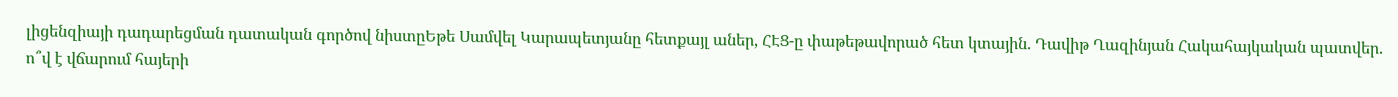լիցենզիայի դադարեցման դատական գործով նիստըԵթե Սամվել Կարապետյանը հետքայլ աներ, ՀԷՑ-ը փաթեթավորած հետ կտային. Դավիթ Ղազինյան Հակահայկական պատվեր. ո՞վ է վճարում հայերի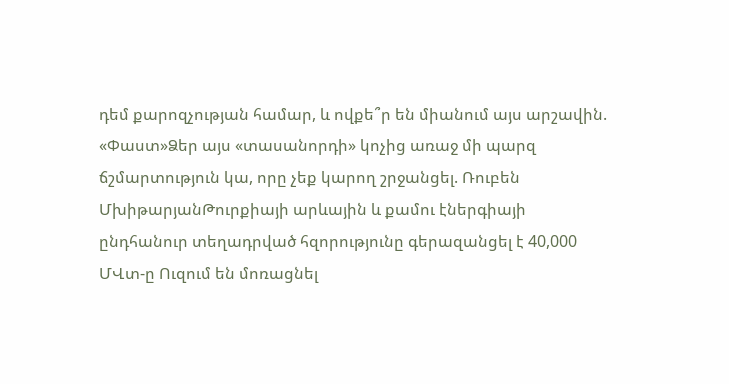դեմ քարոզչության համար, և ովքե՞ր են միանում այս արշավին. «Փաստ»Ձեր այս «տասանորդի» կոչից առաջ մի պարզ ճշմարտություն կա, որը չեք կարող շրջանցել. Ռուբեն ՄխիթարյանԹուրքիայի արևային և քամու էներգիայի ընդհանուր տեղադրված հզորությունը գերազանցել է 40,000 ՄՎտ-ը Ուզում են մոռացնել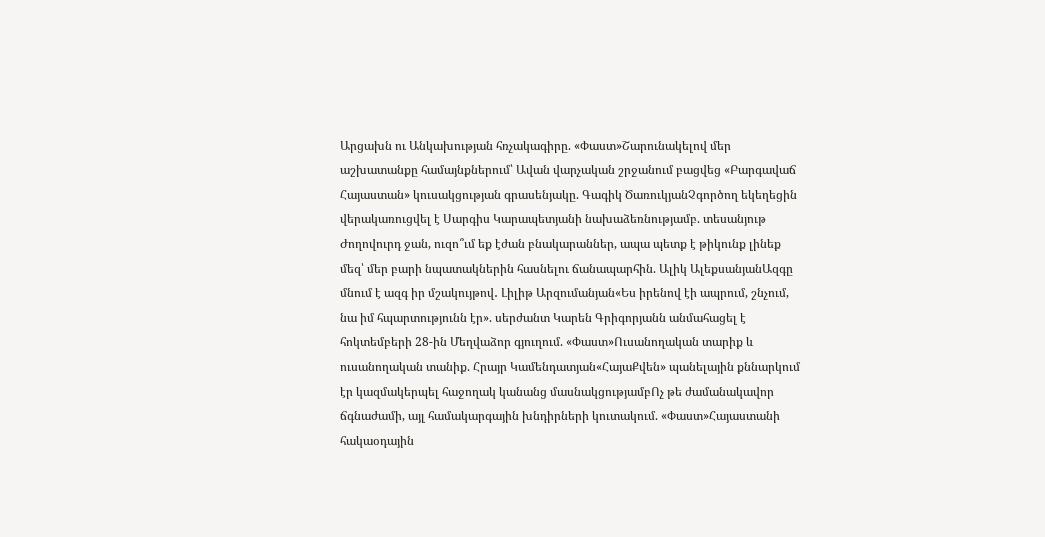Արցախն ու Անկախության հռչակագիրը. «Փաստ»Շարունակելով մեր աշխատանքը համայնքներում՝ Ավան վարչական շրջանում բացվեց «Բարգավաճ Հայաստան» կուսակցության գրասենյակը. Գագիկ ԾառուկյանՉգործող եկեղեցին վերակառուցվել է Սարգիս Կարապետյանի նախաձեռնությամբ. տեսանյութ Ժողովուրդ ջան, ուզո՞ւմ եք էժան բնակարաններ, ապա պետք է թիկունք լինեք մեզ՝ մեր բարի նպատակներին հասնելու ճանապարհին. Ալիկ ԱլեքսանյանԱզգը մնում է ազգ իր մշակույթով․ Լիլիթ Արզումանյան«Ես իրենով էի ապրում, շնչում, նա իմ հպարտությունն էր». սերժանտ Կարեն Գրիգորյանն անմահացել է հոկտեմբերի 28-ին Մեղվաձոր գյուղում. «Փաստ»Ուսանողական տարիք և ուսանողական տանիք. Հրայր Կամենդատյան«ՀայաՔվեն» պանելային քննարկում էր կազմակերպել հաջողակ կանանց մասնակցությամբՈչ թե ժամանակավոր ճգնաժամի, այլ համակարգային խնդիրների կուտակում. «Փաստ»Հայաստանի հակաօդային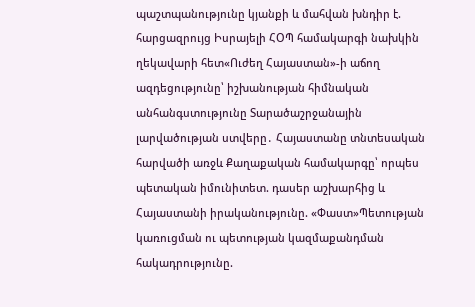պաշտպանությունը կյանքի և մահվան խնդիր է. հարցազրույց Իսրայելի ՀՕՊ համակարգի նախկին ղեկավարի հետ«Ուժեղ Հայաստան»-ի աճող ազդեցությունը՝ իշխանության հիմնական անհանգստությունը Տարածաշրջանային լարվածության ստվերը․ Հայաստանը տնտեսական հարվածի առջև Քաղաքական համակարգը՝ որպես պետական իմունիտետ. դասեր աշխարհից և Հայաստանի իրականությունը. «Փաստ»Պետության կառուցման ու պետության կազմաքանդման հակադրությունը.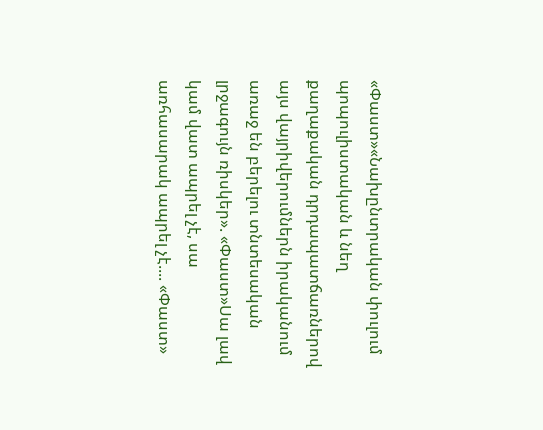«Փաստ»«Նախընտրական փուլում պոպուլիստական և նեղ քաղաքական դրդապատճառներով այս վայրիվերումներն իրականում առաջ են բերելու տնտեսական լրջագույն ռիսկեր». «Փաստ»Սա լավ կամ վատ ապրել չէ, սա առհասարակ ապրել չէ.... «Փաստ»